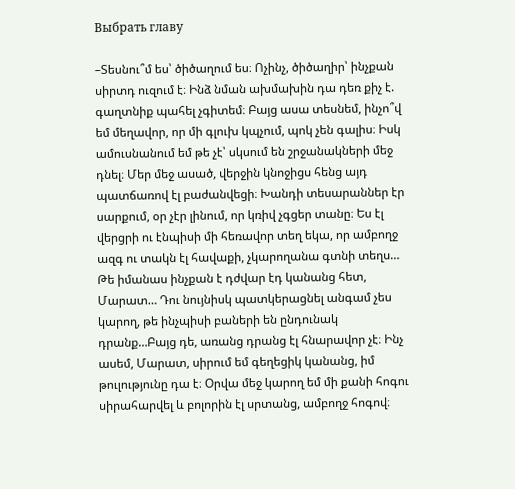Выбрать главу

–Տեսնու՞մ ես՝ ծիծաղում ես։ Ոչինչ, ծիծաղիր՝ ինչքան սիրտդ ուզում է։ Ինձ նման ախմախին դա դեռ քիչ է. գաղտնիք պահել չգիտեմ։ Բայց ասա տեսնեմ, ինչո՞վ եմ մեղավոր, որ մի գլուխ կպչում, պոկ չեն գալիս։ Իսկ ամուսնանում եմ թե չէ՝ սկսում են շրջանակների մեջ դնել։ Մեր մեջ ասած, վերջին կնոջիցս հենց այդ պատճառով էլ բաժանվեցի։ Խանդի տեսարաններ էր սարքում, օր չէր լինում, որ կռիվ չգցեր տանը։ Ես էլ վերցրի ու էնպիսի մի հեռավոր տեղ եկա, որ ամբողջ ազգ ու տակն էլ հավաքի, չկարողանա գտնի տեղս… Թե իմանաս ինչքան է դժվար էդ կանանց հետ, Մարատ… Դու նույնիսկ պատկերացնել անգամ չես կարող, թե ինչպիսի բաների են ընդունակ դրանք…Բայց դե, առանց դրանց էլ հնարավոր չէ։ Ինչ ասեմ, Մարատ, սիրում եմ գեղեցիկ կանանց, իմ թուլությունը դա է։ Օրվա մեջ կարող եմ մի քանի հոգու սիրահարվել և բոլորին էլ սրտանց, ամբողջ հոգով։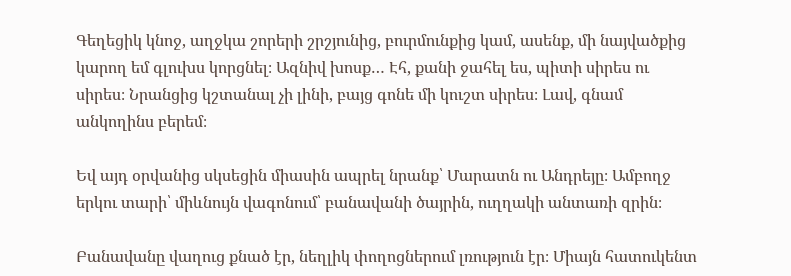Գեղեցիկ կնոջ, աղջկա շորերի շրշյունից, բուրմունքից կամ, ասենք, մի նայվածքից կարող եմ գլուխս կորցնել։ Ազնիվ խոսք… Էհ, քանի ջահել ես, պիտի սիրես ու սիրես։ Նրանցից կշտանալ չի լինի, բայց գոնե մի կուշտ սիրես։ Լավ, գնամ անկողինս բերեմ։

Եվ այդ օրվանից սկսեցին միասին ապրել նրանք՝ Մարատն ու Անդրեյը։ Ամբողջ երկու տարի՝ միևնույն վագոնում՝ բանավանի ծայրին, ուղղակի անտառի զրին։

Բանավանը վաղուց քնած էր, նեղլիկ փողոցներում լռություն էր։ Միայն հատուկենտ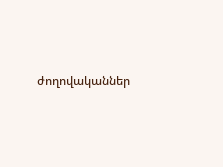ժողովականներ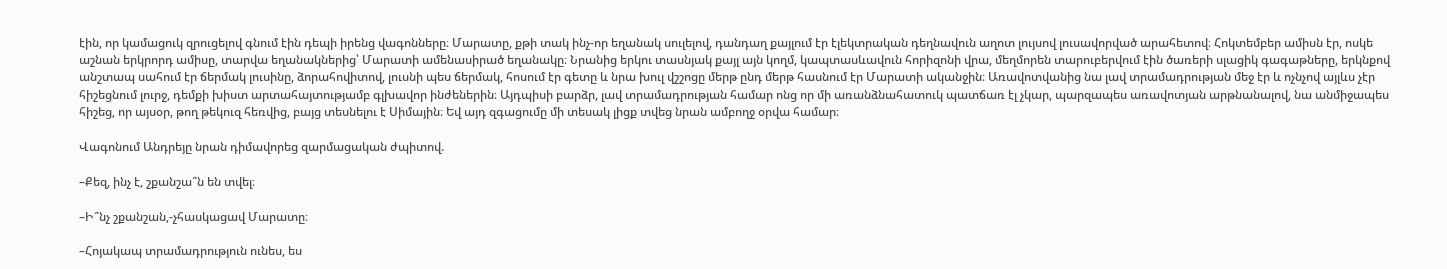էին, որ կամացուկ զրուցելով գնում էին դեպի իրենց վագոնները։ Մարատը, քթի տակ ինչ-որ եղանակ սուլելով, դանդաղ քայլում էր էլեկտրական դեղնավուն աղոտ լույսով լուսավորված արահետով։ Հոկտեմբեր ամիսն էր, ոսկե աշնան երկրորդ ամիսը, տարվա եղանակներից՝ Մարատի ամենասիրած եղանակը։ Նրանից երկու տասնյակ քայլ այն կողմ, կապտասևավուն հորիզոնի վրա, մեղմորեն տարուբերվում էին ծառերի սլացիկ գագաթները, երկնքով անշտապ սահում էր ճերմակ լուսինը, ձորահովիտով, լուսնի պես ճերմակ, հոսում էր գետը և նրա խուլ վշշոցը մերթ ընդ մերթ հասնում էր Մարատի ականջին։ Առավոտվանից նա լավ տրամադրության մեջ էր և ոչնչով այլևս չէր հիշեցնում լուրջ, դեմքի խիստ արտահայտությամբ գլխավոր ինժեներին։ Այդպիսի բարձր, լավ տրամադրության համար ոնց որ մի առանձնահատուկ պատճառ էլ չկար, պարզապես առավոտյան արթնանալով, նա անմիջապես հիշեց, որ այսօր, թող թեկուզ հեռվից, բայց տեսնելու է Սիմային։ Եվ այդ զգացումը մի տեսակ լիցք տվեց նրան ամբողջ օրվա համար։

Վագոնում Անդրեյը նրան դիմավորեց զարմացական ժպիտով.

–Քեզ, ինչ է, շքանշա՞ն են տվել։

–Ի՞նչ շքանշան,-չհասկացավ Մարատը։

–Հոյակապ տրամադրություն ունես, ես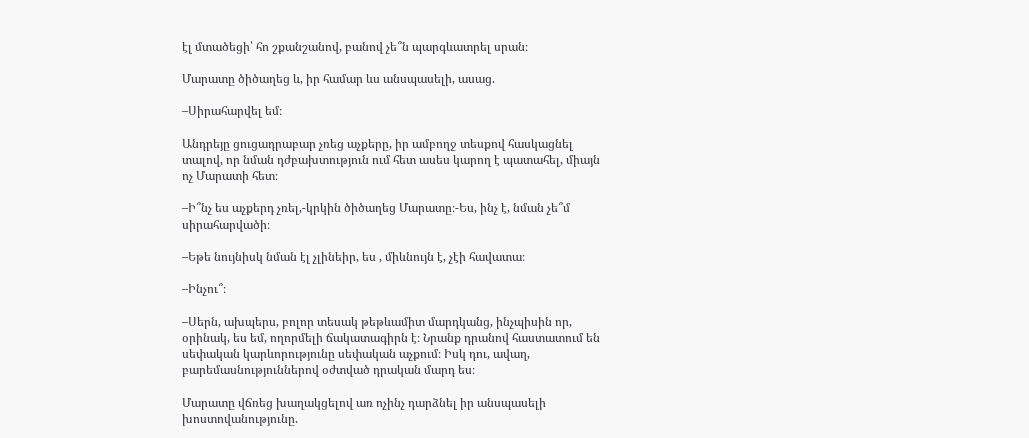էլ մտածեցի՝ հո շքանշանով, բանով չե՞ն պարգևատրել սրան։

Մարատը ծիծաղեց և, իր համար ևս անսպասելի, ասաց.

–Սիրահարվել եմ։

Անդրեյը ցուցադրաբար չռեց աչքերը, իր ամբողջ տեսքով հասկացնել տալով, որ նման դժբախտություն ում հետ ասես կարող է պատահել, միայն ոչ Մարատի հետ։

–Ի՞նչ ես աչքերդ չռել,-կրկին ծիծաղեց Մարատը։-Ես, ինչ է, նման չե՞մ սիրահարվածի։

–Եթե նույնիսկ նման էլ չլինեիր, ես , միևնույն է, չէի հավատա։

–Ինչու՞։

–Սերն, ախպերս, բոլոր տեսակ թեթևամիտ մարդկանց, ինչպիսին որ, օրինակ, ես եմ, ողորմելի ճակատագիրն է։ Նրանք դրանով հաստատում են սեփական կարևորությունը սեփական աչքում։ Իսկ դու, ավաղ, բարեմասնություններով օժտված դրական մարդ ես։

Մարատը վճռեց խաղակցելով առ ոչինչ դարձնել իր անսպասելի խոստովանությունը.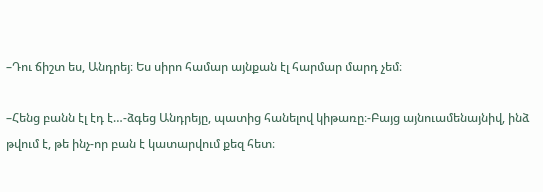–Դու ճիշտ ես, Անդրեյ։ Ես սիրո համար այնքան էլ հարմար մարդ չեմ։

–Հենց բանն էլ էդ է…-ձգեց Անդրեյը, պատից հանելով կիթառը։-Բայց այնուամենայնիվ, ինձ թվում է, թե ինչ-որ բան է կատարվում քեզ հետ։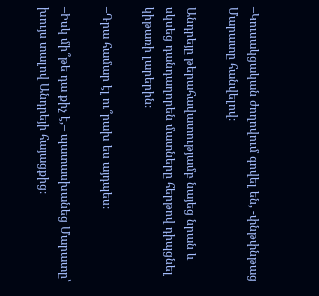–Կուսակցական ժողովում գովել են, -փնթփնթաց Մարատը հանվելով։

Անդրեյը թերահավատությամբ նայեց նրան և սկսեց դանդաղորեն մատները հերթով դիպցնել կիթառի լարերին։

–Դրա համար էլ ու՞րախ ես այդպես։

–Իսկ մի՞թե դա քիչ է,– պատասխանեց Մարատը՝ խույս տալով Անդրեյի հայացքից։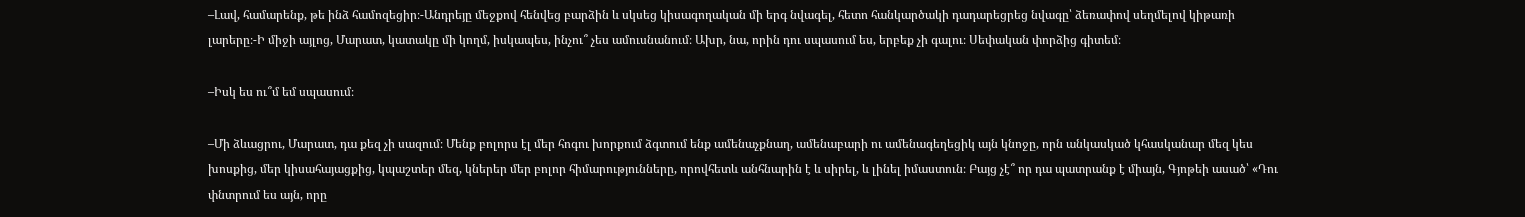–Լավ, համարենք, թե ինձ համոզեցիր։-Անդրեյը մեջքով հենվեց բարձին և սկսեց կիսագողական մի երգ նվագել, հետո հանկարծակի դադարեցրեց նվագը՝ ձեռափով սեղմելով կիթառի լարերը։-Ի միջի այլոց, Մարատ, կատակը մի կողմ, իսկապես, ինչու՞ չես ամուսնանում։ Ախր, նա, որին դու սպասում ես, երբեք չի գալու։ Սեփական փորձից գիտեմ։

–Իսկ ես ու՞մ եմ սպասում։

–Մի ձևացրու, Մարատ, դա քեզ չի սազում։ Մենք բոլորս էլ մեր հոգու խորքում ձգտում ենք ամենաչքնաղ, ամենաբարի ու ամենագեղեցիկ այն կնոջը, որն անկասկած կհասկանար մեզ կես խոսքից, մեր կիսահայացքից, կպաշտեր մեզ, կներեր մեր բոլոր հիմարությունները, որովհետև անհնարին է և սիրել, և լինել իմաստուն։ Բայց չէ՞ որ դա պատրանք է միայն, Գյոթեի ասած՝ «Դու փնտրում ես այն, որը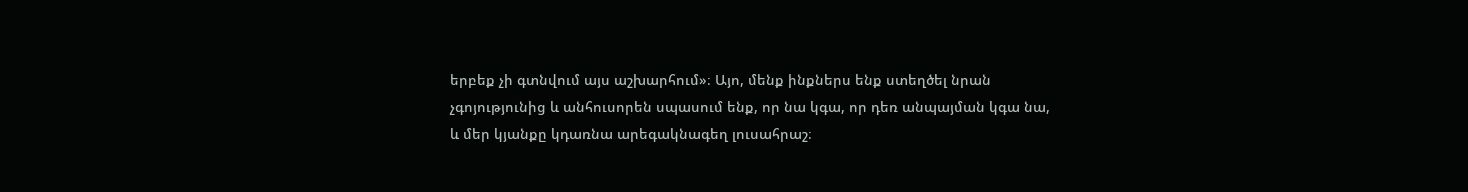երբեք չի գտնվում այս աշխարհում»։ Այո, մենք ինքներս ենք ստեղծել նրան չգոյությունից և անհուսորեն սպասում ենք, որ նա կգա, որ դեռ անպայման կգա նա, և մեր կյանքը կդառնա արեգակնագեղ լուսահրաշ։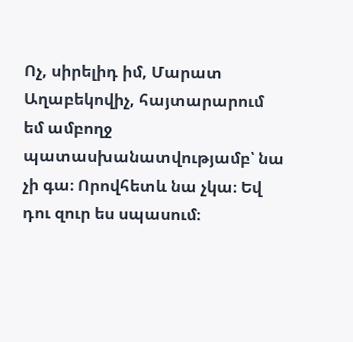Ոչ, սիրելիդ իմ, Մարատ Աղաբեկովիչ, հայտարարում եմ ամբողջ պատասխանատվությամբ՝ նա չի գա։ Որովհետև նա չկա։ Եվ դու զուր ես սպասում։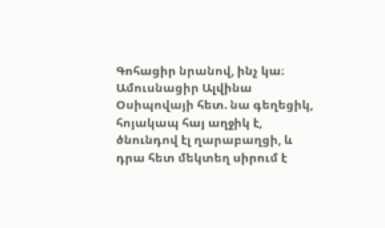Գոհացիր նրանով, ինչ կա։ Ամուսնացիր Ալվինա Օսիպովայի հետ. նա գեղեցիկ, հոյակապ հայ աղջիկ է, ծնունդով էլ ղարաբաղցի, և դրա հետ մեկտեղ սիրում է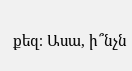քեզ։ Ասա, ի՞նչն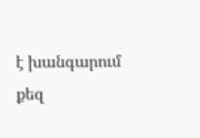է խանգարում քեզ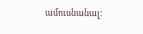ամուսնանալ։